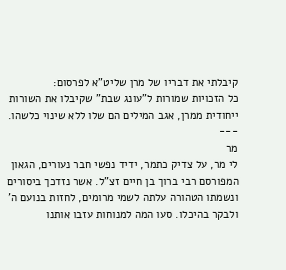קיבלתי את דבריו של מרן שליט"א לפרסום:
כל הזכויות שמורות ל"עונג שבת" שקיבלו את השורות ייחודית ממרן, אגב המילים הם שלו ללא שינוי כלשהו.
---
מר
לי מר, על צדיק כתמר, ידיד נפשי חבר נעורים, הגאון המפורסם רבי ברוך בן חיים זצ"ל. אשר נזדכך ביסורים ונשמתו הטהורה עלתה לשמי מרומים, לחזות בנועם ה' ולבקר בהיכלו. סעו המה למנוחות עזבו אותנו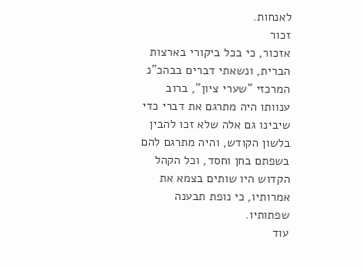לאנחות.
זכור
אזכור, כי בכל ביקורי בארצות הברית, ונשאתי דברים בבהכ"נ המרכזי "שערי ציון", ברוב ענוותו היה מתרגם את דברי כדי שיבינו גם אלה שלא זכו להבין בלשון הקודש, והיה מתרגם להם בשפתם בחן וחסד, וכל הקהל הקדוש היו שותים בצמא את אמרותיו, כי נופת תבענה שפתותיו.
עוד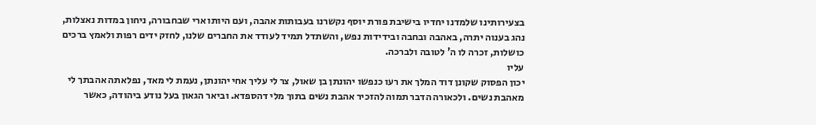בצעירותינו שלמדנו יחדיו בישיבת פורת יוסף נקשרנו בעבותות אהבה, ועם היותו ארי שבחבורה, ניחון במדות נאצלות, נהג בענוה יתרה, באהבה ובחבה ובידידות נפש, והשתדל תמיד לעודד את החברים שלנו, לחזק ידים רפות ולאמץ ברכים כושלות, זכרה לו ה' לטובה ולברכה.
עליו
יכון הפסוק שקונן דוד המלך את רעו כנפשו יהונתן בן שאול, צר לי עליך אחי יהונתן, נעמת לי מאד, נפלאתה אהבתך לי מאהבת נשים. ולכאורה הדבר תמוה להזכיר אהבת נשים בתוך מלי דהספדא. וביאר הגאון בעל נודע ביהודה, כאשר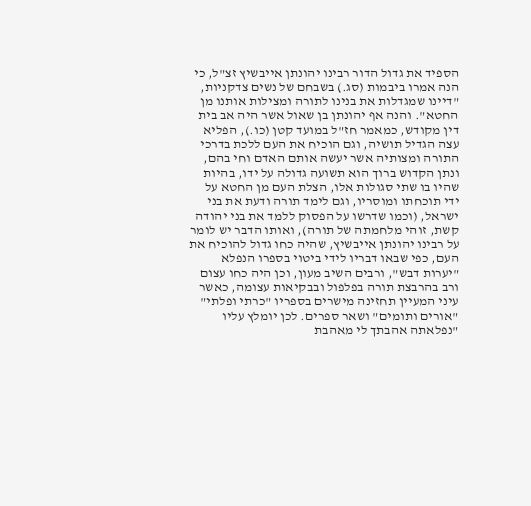הספיד את גדול הדור רבינו יהונתן אייבשיץ זצ"ל, כי הנה אמרו ביבמות (סג.) בשבחם של נשים צדקניות, "דיינו שמגדלות את בנינו לתורה ומצילות אותנו מן החטא". והנה אף יהונתן בן שאול אשר היה אב בית דין מקודש, כמאמר חז"ל במועד קטן (כו.), הפליא עצה הגדיל תושיה, וגם הוכיח את העם ללכת בדרכי התורה ומצותיה אשר יעשה אותם האדם וחי בהם, ונתן הקדוש ברוך הוא תשועה גדולה על ידו, בהיות שהיו בו שתי סגולות אלו, הצלת העם מן החטא על ידי תוכחתו ומוסריו, וגם לימד תורה ודעת את בני ישראל, (וכמו שדרשו על הפסוק ללמד את בני יהודה קשת, זוהי מלחמתה של תורה), ואותו הדבר יש לומר על רבינו יהונתן אייבשיץ, שהיה כחו גדול להוכיח את העם, כפי שבאו דבריו לידי ביטוי בספרו הנפלא "יערות דבש", ורבים השיב מעון, וכן היה כחו עצום ורב בהרבצת תורה בפלפול ובבקיאות עצומה, כאשר עיני המעיין תחזינה מישרים בספריו "כרתי ופלתי" "אורים ותומים" ושאר ספרים. לכן יומלץ עליו "נפלאתה אהבתך לי מאהבת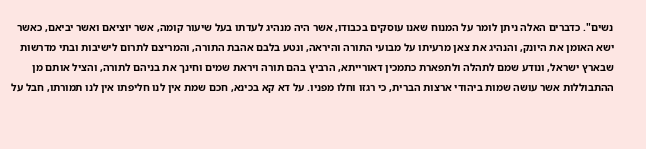נשים". כדברים האלה ניתן לומר על המנוח שאנו עוסקים בכבודו, אשר היה מנהיג לעדתו בעל שיעור קומה, אשר יוציאם ואשר יביאם, כאשר ישא האומן את היונק, והנהיג את צאן מרעיתו על מבועי התורה והיראה, ונטע בלבם אהבת התורה, והמריצם לתרום לישיבות ובתי מדרשות שבארץ ישראל, ונודע שמם לתהלה ולתפארת כתמכין דאורייתא, הרביץ בהם תורה ויראת שמים וחינך את בניהם לתורה, והציל אותם מן ההתבוללות אשר עושה שמות ביהודי ארצות הברית, כי רגזו וחלו מפניו. על דא קא בכינא, חכם שמת אין לנו חליפתו אין לנו תמורתו, חבל על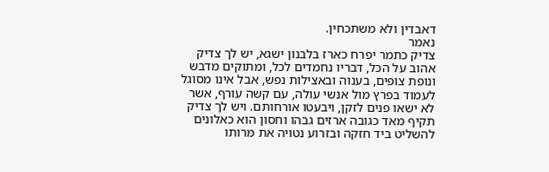דאבדין ולא משתכחין.
נאמר
צדיק כתמר יפרח כארז בלבנון ישגא, יש לך צדיק אהוב על הכל, דבריו נחמדים לכל, ומתוקים מדבש ונופת צופים, בענוה ובאצילות נפש, אבל אינו מסוגל לעמוד בפרץ מול אנשי עולה, עם קשה עורף, אשר לא ישאו פנים לזקן, ויבעטו אורחותם. ויש לך צדיק תקיף מאד כגובה ארזים גבהו וחסון הוא כאלונים להשליט ביד חזקה ובזרוע נטויה את מרותו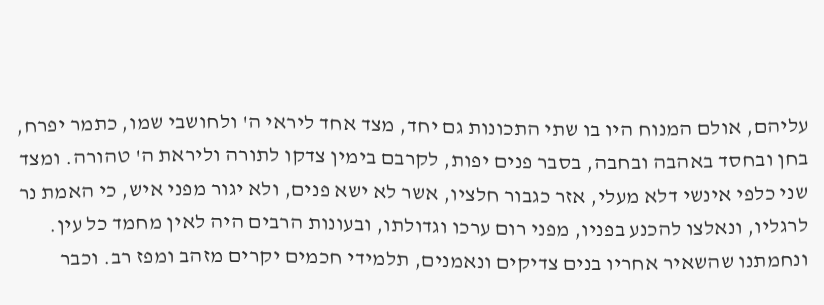עליהם, אולם המנוח היו בו שתי התכונות גם יחד, מצד אחד ליראי ה' ולחושבי שמו, כתמר יפרח, בחן ובחסד באהבה ובחבה, בסבר פנים יפות, לקרבם בימין צדקו לתורה וליראת ה' טהורה. ומצד שני כלפי אינשי דלא מעלי, אזר כגבור חלציו, אשר לא ישא פנים, ולא יגור מפני איש, כי האמת נר לרגליו, ונאלצו להכנע בפניו, מפני רום ערכו וגדולתו, ובעונות הרבים היה לאין מחמד כל עין. ונחמתנו שהשאיר אחריו בנים צדיקים ונאמנים, תלמידי חכמים יקרים מזהב ומפז רב. וכבר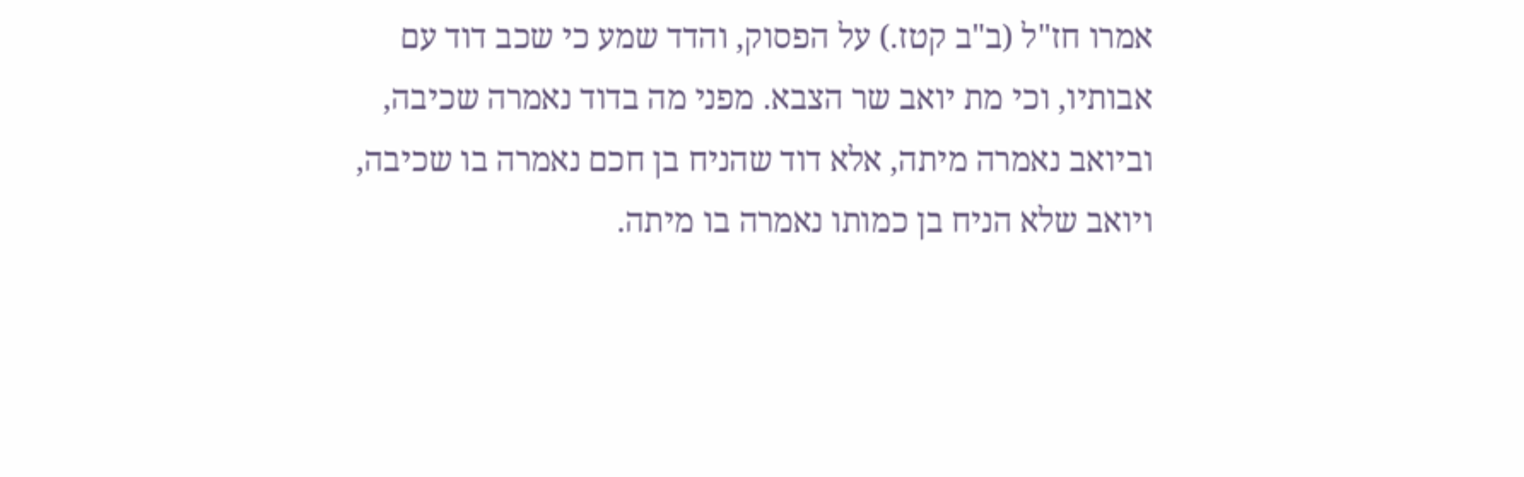אמרו חז"ל (ב"ב קטז.) על הפסוק, והדד שמע כי שכב דוד עם אבותיו, וכי מת יואב שר הצבא. מפני מה בדוד נאמרה שכיבה, וביואב נאמרה מיתה, אלא דוד שהניח בן חכם נאמרה בו שכיבה, ויואב שלא הניח בן כמותו נאמרה בו מיתה.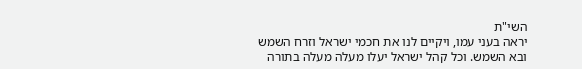השי"ת
יראה בעני עמו, ויקיים לנו את חכמי ישראל וזרח השמש ובא השמש. וכל קהל ישראל יעלו מעלה מעלה בתורה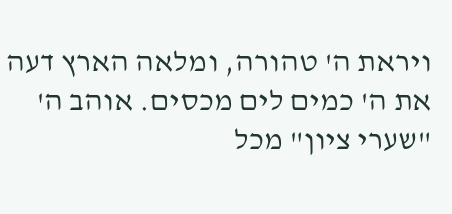ויראת ה' טהורה, ומלאה הארץ דעה את ה' כמים לים מכסים. אוהב ה' "שערי ציון" מכל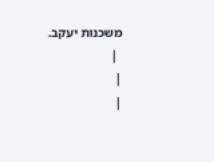משכנות יעקב.
 |
|
|